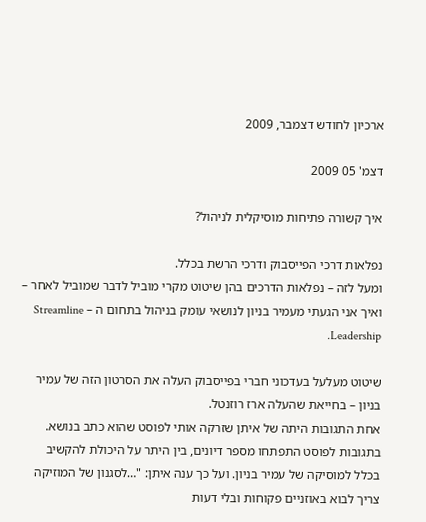ארכיון לחודש דצמבר, 2009

דצמ' 05 2009

איך קשורה פתיחות מוסיקלית לניהול?

נפלאות דרכי הפייסבוק ודרכי הרשת בכלל.
ומעל לזה – נפלאות הדרכים בהן שיטוט מקרי מוביל לדבר שמוביל לאחר – ואיך אני הגעתי מעמיר בניון לנושאי עומק בניהול בתחום ה – Streamline Leadership.

שיטוט מעלעל בעדכוני חברי בפייסבוק העלה את הסרטון הזה של עמיר בניון – בחייאת שהעלה ארז רוזנטל.
אחת התגובות היתה של איתן שזרקה אותי לפוסט שהוא כתב בנושא. בתגובות לפוסט התפתחו מספר דיונים, בין היתר על היכולת להקשיב בכלל למוסיקה של עמיר בניון. ועל כך ענה איתן: "…לסגנון של המוזיקה צריך לבוא באוזניים פקוחות ובלי דעות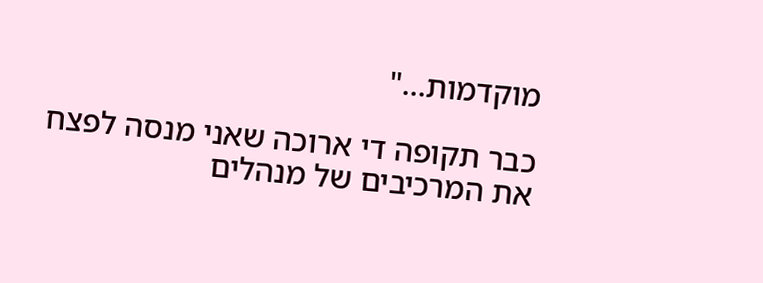מוקדמות…"

כבר תקופה די ארוכה שאני מנסה לפצח את המרכיבים של מנהלים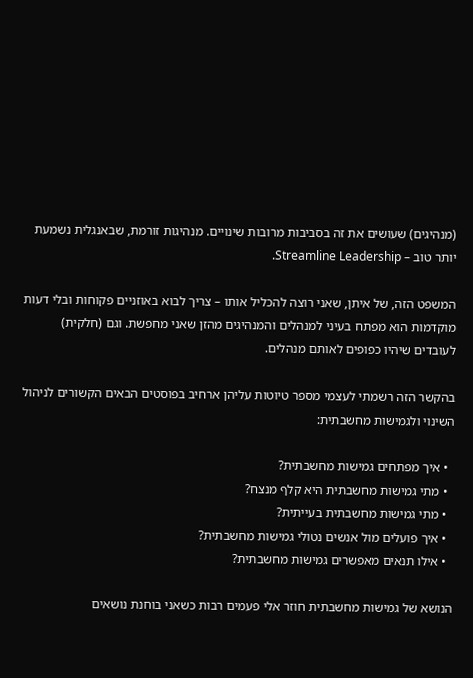(מנהיגים) שעושים את זה בסביבות מרובות שינויים. מנהיגות זורמת, שבאנגלית נשמעת יותר טוב – Streamline Leadership.

המשפט הזה, של איתן, שאני רוצה להכליל אותו – צריך לבוא באוזניים פקוחות ובלי דעות מוקדמות הוא מפתח בעיני למנהלים והמנהיגים מהזן שאני מחפשת. וגם (חלקית) לעובדים שיהיו כפופים לאותם מנהלים.

בהקשר הזה רשמתי לעצמי מספר טיוטות עליהן ארחיב בפוסטים הבאים הקשורים לניהול השינוי ולגמישות מחשבתית:

  • איך מפתחים גמישות מחשבתית?
  • מתי גמישות מחשבתית היא קלף מנצח?
  • מתי גמישות מחשבתית בעייתית?
  • איך פועלים מול אנשים נטולי גמישות מחשבתית?
  • אילו תנאים מאפשרים גמישות מחשבתית?

הנושא של גמישות מחשבתית חוזר אלי פעמים רבות כשאני בוחנת נושאים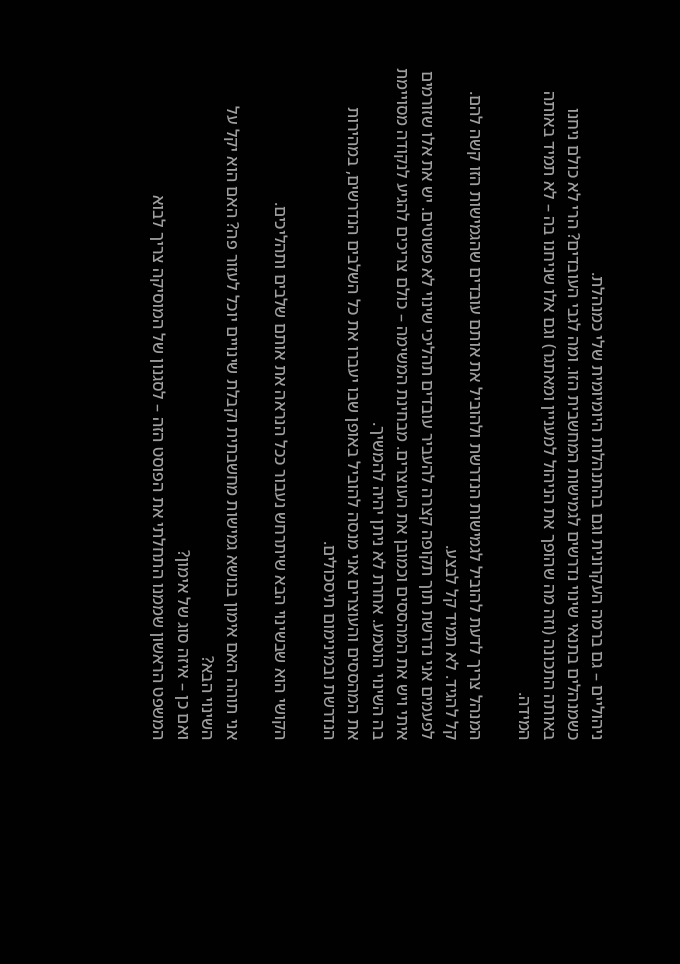ניהוליים – גם ברמה העקרונית וגם בהתנהלות היומיומית שלי כמנהלת.
כשמנהלים בתנאי שינוי נדרשים לגמישות המחשבית הזו. ומה לגבי העובדים? הרי לא כולם ניחנו באותה התכונה (וזה מה שהופך את הניהול למעניין ומאתגר) וגם אלו שניחנו בה – לא תמיד באותה המידה.

המנהל צריך לדעת להוביל לגמישות הנדרשת ולהוביל את אותם עובדים שהגמישות הזו קשה להם.
קל להגיד. לא תמיד קל לבצע.
לפעמים אני נדרשת תוך תקופה קצרה להעביר עובדים תהליכי שינוי לא פשוטים. יש את אלו שזורמים איתי ויש את המהססים וכמובן את העוצרים. מבחינת המשימה – כולם צריכים להגיע לנקודה מסויימת בה השינוי הוטמע. אחרת לא ניתן יהיה להמשיך.
את המהססים והעוצרים אני מנסה להוביל באופן שבו יעברו את כל השלבים הנדרשים, במהירות הנדרשת ובמינימום תיסכולים.

הקושי הוא שבשינוי הבא שיתרחש נעבור ככל הנראה את אותם שלבים ותהליכים.

אני תוהה האם אימון בנושא גמישות מחשבתית וקבלת שינויים יוכל לעזור פה? האם הוא יקל על השינוי הבא?
ואם כן – איזה סוג של אימון?
המשפט הראשון שממנו התחלתי את הפוסט הזה – לסגנון של המוסיקה צריך לבוא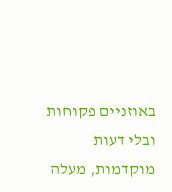באוזניים פקוחות ובלי דעות מוקדמות, מעלה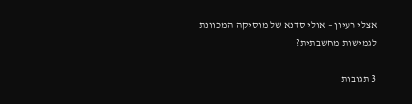אצלי רעיון – אולי סדנא של מוסיקה המכוונת לגמישות מחשבתית?

3 תגובות